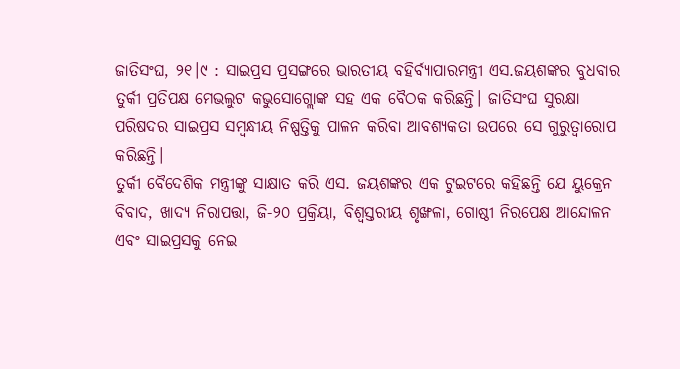ଜାତିସଂଘ, ୨୧।୯ : ସାଇପ୍ରସ ପ୍ରସଙ୍ଗରେ ଭାରତୀୟ ବହିର୍ବ୍ୟାପାରମନ୍ତ୍ରୀ ଏସ.ଜୟଶଙ୍କର ବୁଧବାର ତୁର୍କୀ ପ୍ରତିପକ୍ଷ ମେଭଲୁଟ କଭୁସୋଗ୍ଲୋଙ୍କ ସହ ଏକ ବୈଠକ କରିଛନ୍ତି। ଜାତିସଂଘ ସୁରକ୍ଷା ପରିଷଦର ସାଇପ୍ରସ ସମ୍ବନ୍ଧୀୟ ନିଷ୍ପତ୍ତିକୁ ପାଳନ କରିବା ଆବଶ୍ୟକତା ଉପରେ ସେ ଗୁରୁତ୍ୱାରୋପ କରିଛନ୍ତି।
ତୁର୍କୀ ବୈଦେଶିକ ମନ୍ତ୍ରୀଙ୍କୁ ସାକ୍ଷାତ କରି ଏସ. ଜୟଶଙ୍କର ଏକ ଟୁଇଟରେ କହିଛନ୍ତି ଯେ ୟୁକ୍ରେନ ବିବାଦ, ଖାଦ୍ୟ ନିରାପତ୍ତା, ଜି-୨୦ ପ୍ରକ୍ରିୟା, ବିଶ୍ୱସ୍ତରୀୟ ଶୃଙ୍ଖଳା, ଗୋଷ୍ଠୀ ନିରପେକ୍ଷ ଆନ୍ଦୋଳନ ଏବଂ ସାଇପ୍ରସକୁ ନେଇ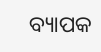ବ୍ୟାପକ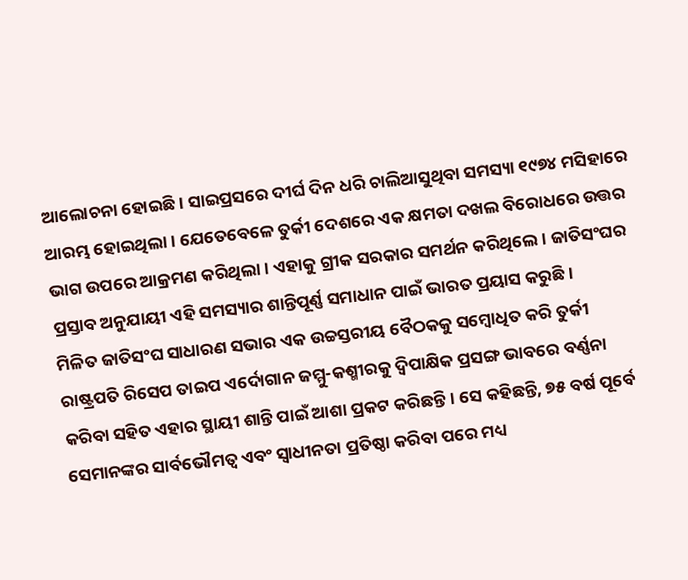ଆଲୋଚନା ହୋଇଛି। ସାଇପ୍ରସରେ ଦୀର୍ଘ ଦିନ ଧରି ଚାଲିଆସୁଥିବା ସମସ୍ୟା ୧୯୭୪ ମସିହାରେ ଆରମ୍ଭ ହୋଇଥିଲା। ଯେତେବେଳେ ତୁର୍କୀ ଦେଶରେ ଏକ କ୍ଷମତା ଦଖଲ ବିରୋଧରେ ଉତ୍ତର ଭାଗ ଉପରେ ଆକ୍ରମଣ କରିଥିଲା। ଏହାକୁ ଗ୍ରୀକ ସରକାର ସମର୍ଥନ କରିଥିଲେ। ଜାତିସଂଘର ପ୍ରସ୍ତାବ ଅନୁଯାୟୀ ଏହି ସମସ୍ୟାର ଶାନ୍ତିପୂର୍ଣ୍ଣ ସମାଧାନ ପାଇଁ ଭାରତ ପ୍ରୟାସ କରୁଛି।
ମିଳିତ ଜାତିସଂଘ ସାଧାରଣ ସଭାର ଏକ ଉଚ୍ଚସ୍ତରୀୟ ବୈଠକକୁ ସମ୍ବୋଧିତ କରି ତୁର୍କୀ ରାଷ୍ଟ୍ରପତି ରିସେପ ତାଇପ ଏର୍ଦୋଗାନ ଜମ୍ମୁ-କଶ୍ମୀରକୁ ଦ୍ୱିପାକ୍ଷିକ ପ୍ରସଙ୍ଗ ଭାବରେ ବର୍ଣ୍ଣନା କରିବା ସହିତ ଏହାର ସ୍ଥାୟୀ ଶାନ୍ତି ପାଇଁ ଆଶା ପ୍ରକଟ କରିଛନ୍ତି। ସେ କହିଛନ୍ତି, ୭୫ ବର୍ଷ ପୂର୍ବେ ସେମାନଙ୍କର ସାର୍ବଭୌମତ୍ୱ ଏବଂ ସ୍ବାଧୀନତା ପ୍ରତିଷ୍ଠା କରିବା ପରେ ମଧ୍ୟ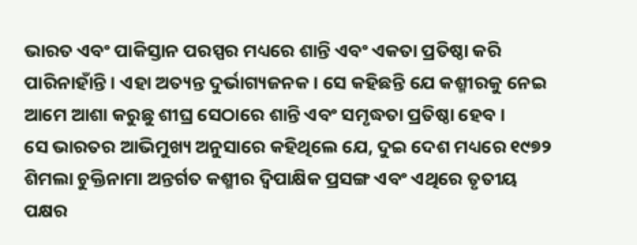ଭାରତ ଏବଂ ପାକିସ୍ତାନ ପରସ୍ପର ମଧ୍ୟରେ ଶାନ୍ତି ଏବଂ ଏକତା ପ୍ରତିଷ୍ଠା କରି ପାରିନାହାଁନ୍ତି। ଏହା ଅତ୍ୟନ୍ତ ଦୁର୍ଭାଗ୍ୟଜନକ। ସେ କହିଛନ୍ତି ଯେ କଶ୍ମୀରକୁ ନେଇ ଆମେ ଆଶା କରୁଛୁ ଶୀଘ୍ର ସେଠାରେ ଶାନ୍ତି ଏବଂ ସମୃଦ୍ଧତା ପ୍ରତିଷ୍ଠା ହେବ।
ସେ ଭାରତର ଆଭିମୁଖ୍ୟ ଅନୁସାରେ କହିଥିଲେ ଯେ, ଦୁଇ ଦେଶ ମଧ୍ୟରେ ୧୯୭୨ ଶିମଲା ଚୁକ୍ତିନାମା ଅନ୍ତର୍ଗତ କଶ୍ମୀର ଦ୍ୱିପାକ୍ଷିକ ପ୍ରସଙ୍ଗ ଏବଂ ଏଥିରେ ତୃତୀୟ ପକ୍ଷର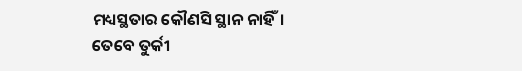ମଧ୍ୟସ୍ଥତାର କୌଣସି ସ୍ଥାନ ନାହିଁ। ତେବେ ତୁର୍କୀ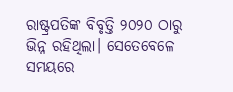ରାଷ୍ଟ୍ରପତିଙ୍କ ବିବୃତ୍ତି ୨୦୨୦ ଠାରୁ ଭିନ୍ନ ରହିଥିଲା। ସେତେବେଳେ ସମୟରେ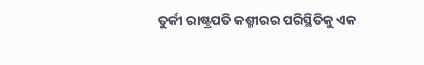ତୁର୍କୀ ରାଷ୍ଟ୍ରପତି କଶ୍ମୀରର ପରିସ୍ଥିତିକୁ ଏକ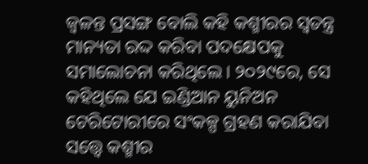ଜ୍ୱଳନ୍ତ ପ୍ରସଙ୍ଗ ବୋଲି କହି କଶ୍ମୀରର ସ୍ବତନ୍ତ୍ର ମାନ୍ୟତା ରଦ୍ଦ କରିବା ପଦକ୍ଷେପକୁ ସମାଲୋଚନା କରିଥିଲେ। ୨୦୨୯ରେ, ସେ କହିଥିଲେ ଯେ ଇଣ୍ଡିଆନ ୟୁନିଅନ ଟେରିଟୋରୀରେ ସଂକଳ୍ପ ଗ୍ରହଣ କରାଯିବା ସତ୍ତ୍ୱେ କଶ୍ମୀର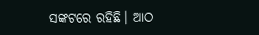ସଙ୍କଟରେ ରହିଛି। ଆଠ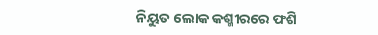ନିୟୁତ ଲୋକ କଶ୍ମୀରରେ ଫଶି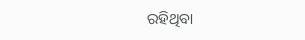ରହିଥିବା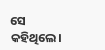ସେ କହିଥିଲେ।